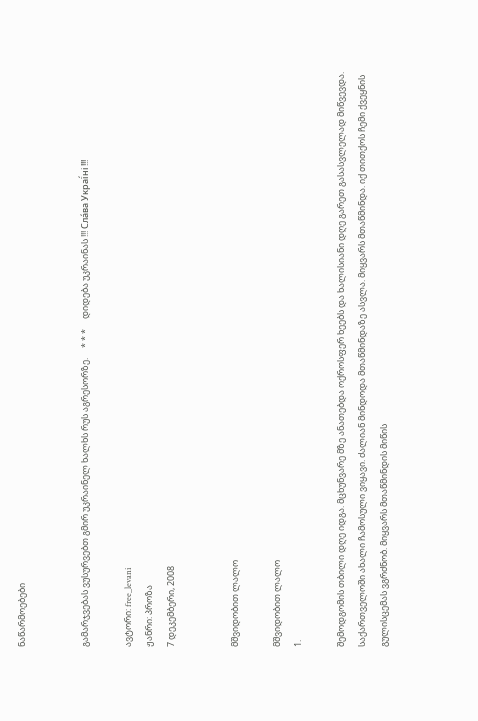ნაწარმოებები


გამარჯვებას ვუსურვებთ გმირ უკრაინელ ხალხს რუს აგრესორზე.     * * *     დიდება უკრაინას !!! Сла́ва Украї́ні !!!

ავტორი: free_levani
ჟანრი: პროზა
7 დეკემბერი, 2008


მშვიდობით ლალო

მშვიდობით ლალო
1.

შემოდგომის თბილი დღე იდგა. მცხუნვარე მზე ანათებდა ოქროსფერ ხეებს და ხალისიანი დღე გარეთ გასასვლელად მიწვევდა. საქართველოში ახალი ჩამოსული ვიყავი. ძალიან მინდოდა მთაწმინდაზე ასვლა. მიყვარს მთაწმინდა. იქ თითქოს ჩემი ქვეყნის გულისცემას ვგრძნობ. მიყვარს მთაწმინდის მიწის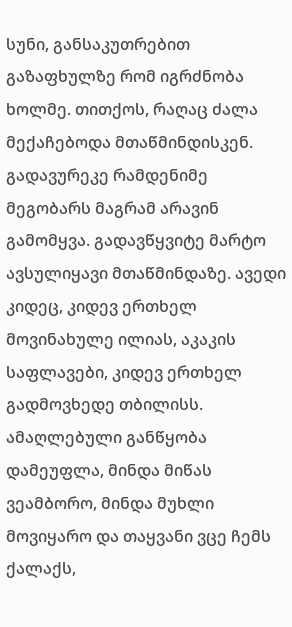სუნი, განსაკუთრებით გაზაფხულზე რომ იგრძნობა ხოლმე. თითქოს, რაღაც ძალა მექაჩებოდა მთაწმინდისკენ. გადავურეკე რამდენიმე მეგობარს მაგრამ არავინ გამომყვა. გადავწყვიტე მარტო ავსულიყავი მთაწმინდაზე. ავედი კიდეც, კიდევ ერთხელ მოვინახულე ილიას, აკაკის საფლავები, კიდევ ერთხელ გადმოვხედე თბილისს. ამაღლებული განწყობა დამეუფლა, მინდა მიწას ვეამბორო, მინდა მუხლი მოვიყარო და თაყვანი ვცე ჩემს ქალაქს,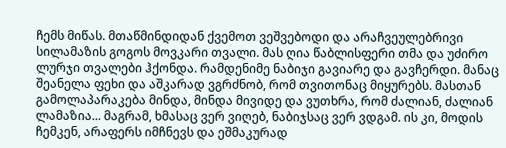ჩემს მიწას. მთაწმინდიდან ქვემოთ ვეშვებოდი და არაჩვეულებრივი სილამაზის გოგოს მოვკარი თვალი. მას ღია წაბლისფერი თმა და უძირო ლურჯი თვალები ჰქონდა. რამდენიმე ნაბიჯი გავიარე და გავჩერდი. მანაც შეანელა ფეხი და აშკარად ვგრძნობ, რომ თვითონაც მიყურებს. მასთან გამოლაპარაკება მინდა, მინდა მივიდე და ვუთხრა, რომ ძალიან, ძალიან ლამაზია... მაგრამ, ხმასაც ვერ ვიღებ, ნაბიჯსაც ვერ ვდგამ. ის კი, მოდის ჩემკენ, არაფერს იმჩნევს და ეშმაკურად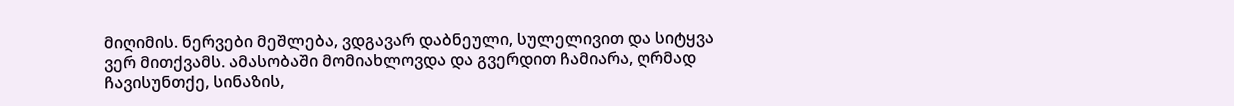მიღიმის. ნერვები მეშლება, ვდგავარ დაბნეული, სულელივით და სიტყვა ვერ მითქვამს. ამასობაში მომიახლოვდა და გვერდით ჩამიარა, ღრმად ჩავისუნთქე, სინაზის,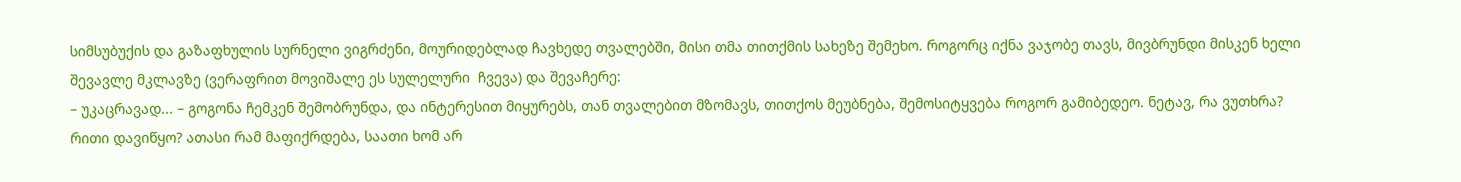სიმსუბუქის და გაზაფხულის სურნელი ვიგრძენი, მოურიდებლად ჩავხედე თვალებში, მისი თმა თითქმის სახეზე შემეხო. როგორც იქნა ვაჯობე თავს, მივბრუნდი მისკენ ხელი შევავლე მკლავზე (ვერაფრით მოვიშალე ეს სულელური  ჩვევა) და შევაჩერე:
– უკაცრავად... – გოგონა ჩემკენ შემობრუნდა, და ინტერესით მიყურებს, თან თვალებით მზომავს, თითქოს მეუბნება, შემოსიტყვება როგორ გამიბედეო. ნეტავ, რა ვუთხრა? რითი დავიწყო? ათასი რამ მაფიქრდება, საათი ხომ არ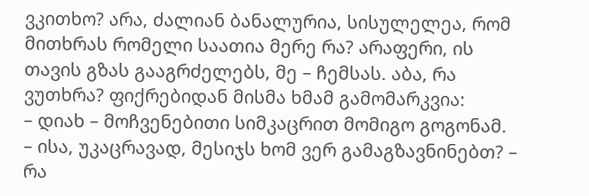ვკითხო? არა, ძალიან ბანალურია, სისულელეა, რომ მითხრას რომელი საათია მერე რა? არაფერი, ის თავის გზას გააგრძელებს, მე – ჩემსას. აბა, რა ვუთხრა? ფიქრებიდან მისმა ხმამ გამომარკვია:
– დიახ – მოჩვენებითი სიმკაცრით მომიგო გოგონამ.
– ისა, უკაცრავად, მესიჯს ხომ ვერ გამაგზავნინებთ? – რა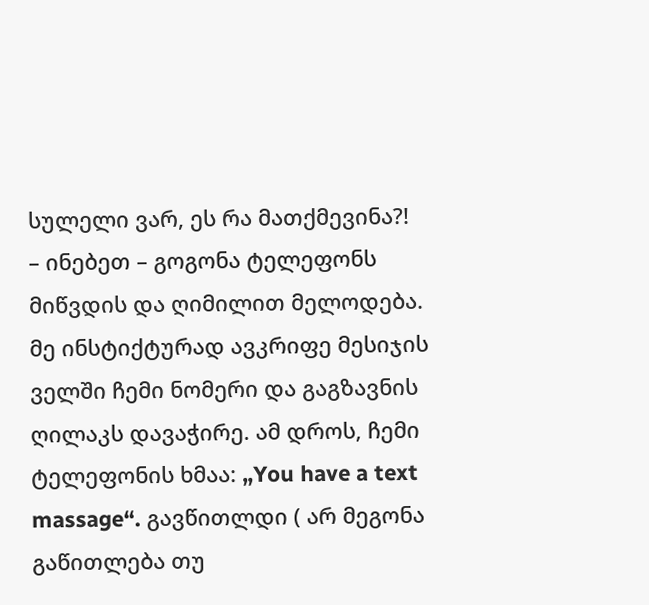სულელი ვარ, ეს რა მათქმევინა?!
– ინებეთ – გოგონა ტელეფონს მიწვდის და ღიმილით მელოდება.
მე ინსტიქტურად ავკრიფე მესიჯის ველში ჩემი ნომერი და გაგზავნის ღილაკს დავაჭირე. ამ დროს, ჩემი ტელეფონის ხმაა: „You have a text massage“. გავწითლდი ( არ მეგონა გაწითლება თუ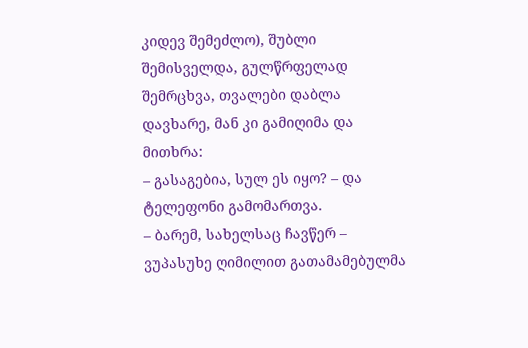კიდევ შემეძლო), შუბლი შემისველდა, გულწრფელად შემრცხვა, თვალები დაბლა დავხარე, მან კი გამიღიმა და მითხრა:
– გასაგებია, სულ ეს იყო? – და ტელეფონი გამომართვა.
– ბარემ, სახელსაც ჩავწერ – ვუპასუხე ღიმილით გათამამებულმა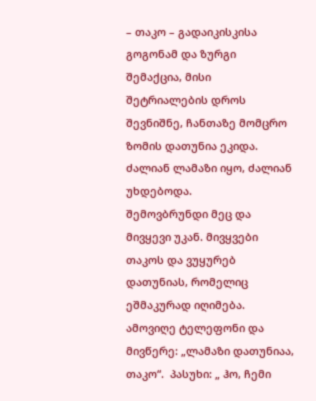– თაკო – გადაიკისკისა გოგონამ და ზურგი შემაქცია, მისი შეტრიალების დროს შევნიშნე, ჩანთაზე მომცრო ზომის დათუნია ეკიდა. ძალიან ლამაზი იყო, ძალიან უხდებოდა.
შემოვბრუნდი მეც და მივყევი უკან. მივყვები თაკოს და ვუყურებ დათუნიას, რომელიც ეშმაკურად იღიმება. ამოვიღე ტელეფონი და მივწერე: „ლამაზი დათუნიაა, თაკო“.  პასუხი: „ ჰო, ჩემი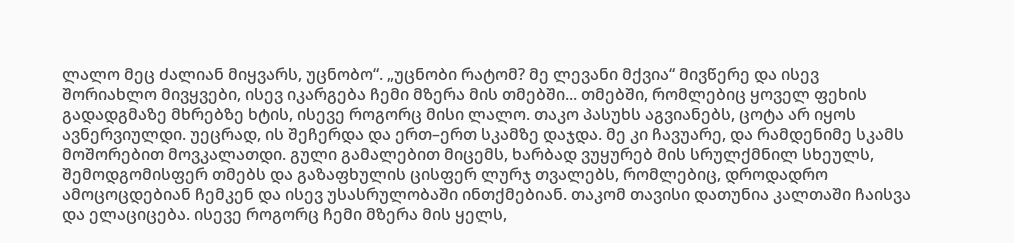ლალო მეც ძალიან მიყვარს, უცნობო“. „უცნობი რატომ? მე ლევანი მქვია“ მივწერე და ისევ შორიახლო მივყვები, ისევ იკარგება ჩემი მზერა მის თმებში... თმებში, რომლებიც ყოველ ფეხის გადადგმაზე მხრებზე ხტის, ისევე როგორც მისი ლალო. თაკო პასუხს აგვიანებს, ცოტა არ იყოს ავნერვიულდი. უეცრად, ის შეჩერდა და ერთ–ერთ სკამზე დაჯდა. მე კი ჩავუარე, და რამდენიმე სკამს მოშორებით მოვკალათდი. გული გამალებით მიცემს, ხარბად ვუყურებ მის სრულქმნილ სხეულს, შემოდგომისფერ თმებს და გაზაფხულის ცისფერ ლურჯ თვალებს, რომლებიც, დროდადრო ამოცოცდებიან ჩემკენ და ისევ უსასრულობაში ინთქმებიან. თაკომ თავისი დათუნია კალთაში ჩაისვა და ელაციცება. ისევე როგორც ჩემი მზერა მის ყელს,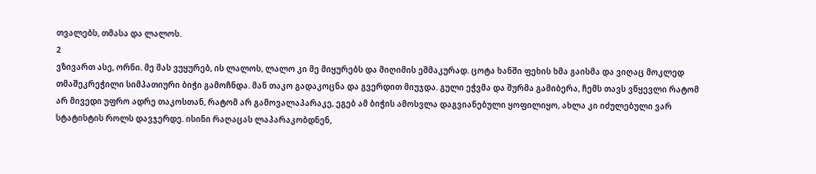თვალებს, თმასა და ლალოს.
2
ვზივართ ასე, ორნი. მე მას ვუყურებ, ის ლალოს, ლალო კი მე მიყურებს და მიღიმის ეშმაკურად. ცოტა ხანში ფეხის ხმა გაისმა და ვიღაც მოკლედ თმაშეკრეჭილი სიმპათიური ბიჭი გამოჩნდა. მან თაკო გადაკოცნა და გვერდით მიუჯდა. გული ეჭვმა და შურმა გამიბერა, ჩემს თავს ვწყევლი რატომ არ მივედი უფრო ადრე თაკოსთან, რატომ არ გამოვალაპარაკე, ეგებ ამ ბიჭის ამოსვლა დაგვიანებული ყოფილიყო, ახლა კი იძულებული ვარ სტატისტის როლს დავჯერდე. ისინი რაღაცას ლაპარაკობდნენ,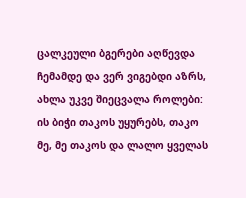ცალკეული ბგერები აღწევდა ჩემამდე და ვერ ვიგებდი აზრს, ახლა უკვე შიეცვალა როლები: ის ბიჭი თაკოს უყურებს, თაკო მე, მე თაკოს და ლალო ყველას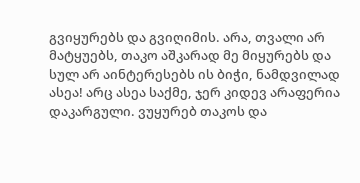გვიყურებს და გვიღიმის. არა, თვალი არ მატყუებს, თაკო აშკარად მე მიყურებს და სულ არ აინტერესებს ის ბიჭი, ნამდვილად ასეა! არც ასეა საქმე, ჯერ კიდევ არაფერია დაკარგული. ვუყურებ თაკოს და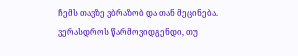ჩემს თავზე ვბრაზობ და თან მეცინება. ვერასდროს წარმოვიდგენდი, თუ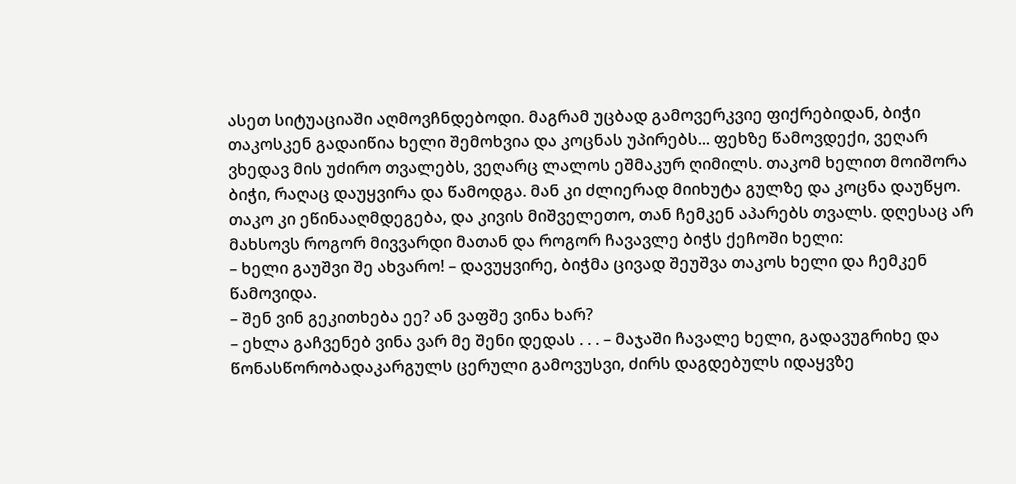ასეთ სიტუაციაში აღმოვჩნდებოდი. მაგრამ უცბად გამოვერკვიე ფიქრებიდან, ბიჭი თაკოსკენ გადაიწია ხელი შემოხვია და კოცნას უპირებს... ფეხზე წამოვდექი, ვეღარ ვხედავ მის უძირო თვალებს, ვეღარც ლალოს ეშმაკურ ღიმილს. თაკომ ხელით მოიშორა ბიჭი, რაღაც დაუყვირა და წამოდგა. მან კი ძლიერად მიიხუტა გულზე და კოცნა დაუწყო. თაკო კი ეწინააღმდეგება, და კივის მიშველეთო, თან ჩემკენ აპარებს თვალს. დღესაც არ მახსოვს როგორ მივვარდი მათან და როგორ ჩავავლე ბიჭს ქეჩოში ხელი:
– ხელი გაუშვი შე ახვარო! – დავუყვირე, ბიჭმა ცივად შეუშვა თაკოს ხელი და ჩემკენ წამოვიდა.
– შენ ვინ გეკითხება ეე? ან ვაფშე ვინა ხარ?
– ეხლა გაჩვენებ ვინა ვარ მე შენი დედას . . . – მაჯაში ჩავალე ხელი, გადავუგრიხე და წონასწორობადაკარგულს ცერული გამოვუსვი, ძირს დაგდებულს იდაყვზე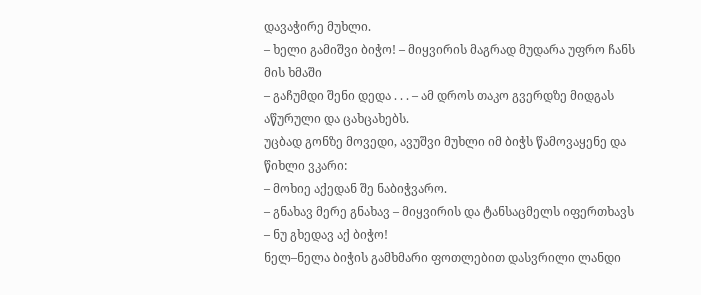დავაჭირე მუხლი.
– ხელი გამიშვი ბიჭო! – მიყვირის მაგრად მუდარა უფრო ჩანს მის ხმაში
– გაჩუმდი შენი დედა . . . – ამ დროს თაკო გვერდზე მიდგას აწურული და ცახცახებს.
უცბად გონზე მოვედი, ავუშვი მუხლი იმ ბიჭს წამოვაყენე და წიხლი ვკარი:
– მოხიე აქედან შე ნაბიჭვარო.
– გნახავ მერე გნახავ – მიყვირის და ტანსაცმელს იფერთხავს
– ნუ გხედავ აქ ბიჭო!
ნელ–ნელა ბიჭის გამხმარი ფოთლებით დასვრილი ლანდი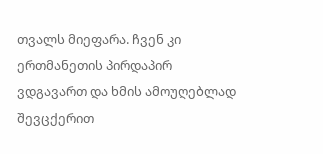თვალს მიეფარა. ჩვენ კი ერთმანეთის პირდაპირ ვდგავართ და ხმის ამოუღებლად შევცქერით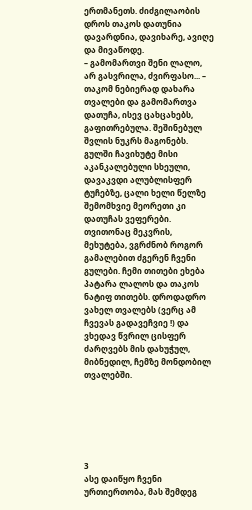ერთმანეთს. ძიძგილაობის დროს თაკოს დათუნია დავარდნია, დავიხარე, ავიღე და მივაწოდე.
– გამომართვი შენი ლალო, არ გასვრილა, ძვირფასო... – თაკომ ნებიერად დახარა თვალები და გამომართვა დათუჩა, ისევ ცახცახებს, გაფითრებულა. შეშინებულ შვლის ნუკრს მაგონებს. გულში ჩავიხუტე მისი აკანკალებული სხეული, დავაკვდი ალუბლისფერ ტუჩებზე, ცალი ხელი წელზე შემომხვიე მეორეთი კი დათუჩას ვეფერები. თვითონაც მეკვრის, მეხუტება, ვგრძნობ როგორ გამალებით ძგერენ ჩვენი გულები. ჩემი თითები ეხება პატარა ლალოს და თაკოს ნატიფ თითებს. დროდადრო ვახელ თვალებს (ვერც ამ ჩვევას გადავეჩვიე !) და ვხედავ წვრილ ცისფერ ძარღვებს მის დახუჭულ, მიბნედილ, ჩემზე მონდობილ თვალებში.






3
ასე დაიწყო ჩვენი ურთიერთობა, მას შემდეგ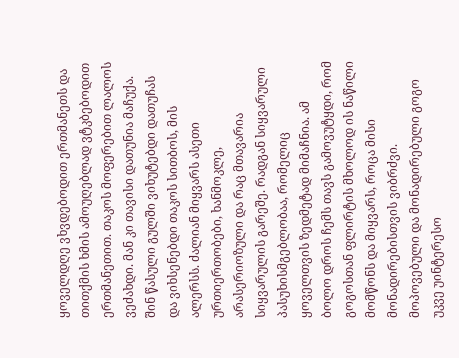ყოველდღე ვხვდებოდით ერთმანეთს და თითქმის ხმის ამოუღებლად ვტკბებოდით ერთმანეთით. თაკოს მოფერებით ლალოს ვეძახდი. მან კი თავისი დათუნია მაჩუქა. შინ წასული გულში ვიხუტებდი დათუჩას და ვიხსენებდი თაკოს სითბოს, მის ალერსს. ძალიან მიყვარს ასეთი ურთიერთობები, ხანმოკლე, არასერიოზული და რაც მთავარია სიყვარულის გარეშე. რადგან სიყვარული პასუხისმგებლობაა, რომელიც ყოველთვის ზედმეტად მიმაჩნია. ამ ბოლო დროს ჩემს თავს გამოვუტყდი, რომ გოგოსთან ფლირტის მხოლოდ ის ნაწილი მომწონს და მიყვარს, როცა მისი მონადირებისთვის ვიბრძვი. მოპოვებული და მონადირებული გოგო უკვე უინტერესო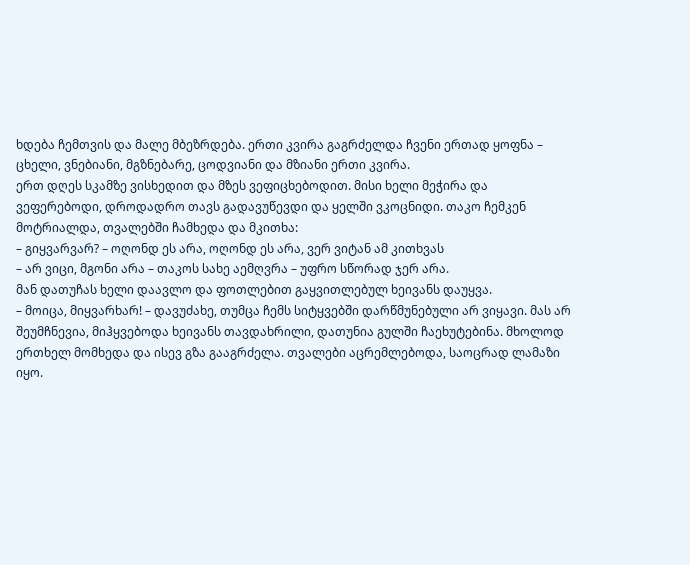ხდება ჩემთვის და მალე მბეზრდება. ერთი კვირა გაგრძელდა ჩვენი ერთად ყოფნა –  ცხელი, ვნებიანი, მგზნებარე, ცოდვიანი და მზიანი ერთი კვირა.
ერთ დღეს სკამზე ვისხედით და მზეს ვეფიცხებოდით. მისი ხელი მეჭირა და ვეფერებოდი, დროდადრო თავს გადავუწევდი და ყელში ვკოცნიდი. თაკო ჩემკენ მოტრიალდა, თვალებში ჩამხედა და მკითხა:
– გიყვარვარ? – ოღონდ ეს არა, ოღონდ ეს არა, ვერ ვიტან ამ კითხვას
– არ ვიცი, მგონი არა – თაკოს სახე აემღვრა – უფრო სწორად ჯერ არა.
მან დათუჩას ხელი დაავლო და ფოთლებით გაყვითლებულ ხეივანს დაუყვა.
– მოიცა, მიყვარხარ! – დავუძახე, თუმცა ჩემს სიტყვებში დარწმუნებული არ ვიყავი. მას არ შეუმჩნევია, მიჰყვებოდა ხეივანს თავდახრილი, დათუნია გულში ჩაეხუტებინა. მხოლოდ ერთხელ მომხედა და ისევ გზა გააგრძელა. თვალები აცრემლებოდა, საოცრად ლამაზი იყო.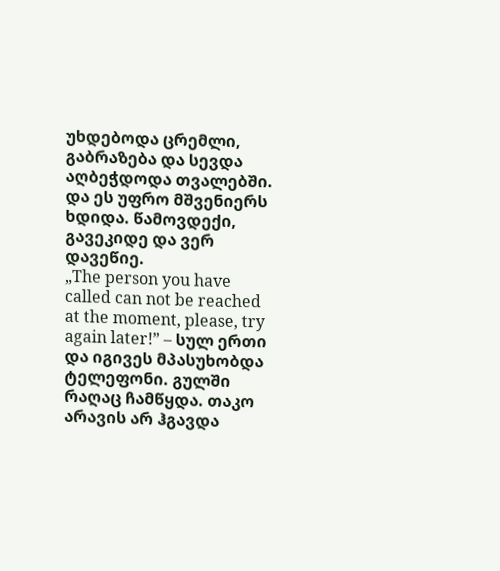უხდებოდა ცრემლი, გაბრაზება და სევდა აღბეჭდოდა თვალებში. და ეს უფრო მშვენიერს ხდიდა. წამოვდექი, გავეკიდე და ვერ დავეწიე.
„The person you have called can not be reached at the moment, please, try again later!” – სულ ერთი და იგივეს მპასუხობდა ტელეფონი. გულში რაღაც ჩამწყდა. თაკო არავის არ ჰგავდა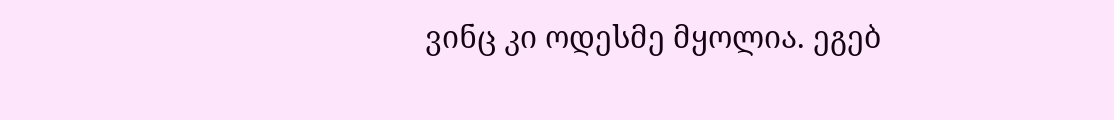ვინც კი ოდესმე მყოლია. ეგებ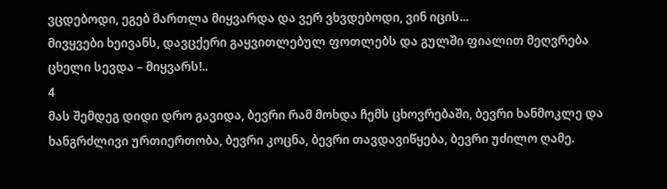ვცდებოდი, ეგებ მართლა მიყვარდა და ვერ ვხვდებოდი, ვინ იცის...
მივყვები ხეივანს, დავცქერი გაყვითლებულ ფოთლებს და გულში ფიალით მეღვრება ცხელი სევდა – მიყვარს!..
4
მას შემდეგ დიდი დრო გავიდა, ბევრი რამ მოხდა ჩემს ცხოვრებაში, ბევრი ხანმოკლე და ხანგრძლივი ურთიერთობა, ბევრი კოცნა, ბევრი თავდავიწყება, ბევრი უძილო ღამე.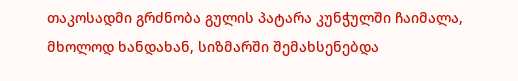თაკოსადმი გრძნობა გულის პატარა კუნჭულში ჩაიმალა, მხოლოდ ხანდახან, სიზმარში შემახსენებდა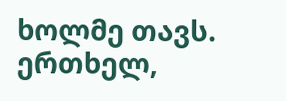ხოლმე თავს.
ერთხელ,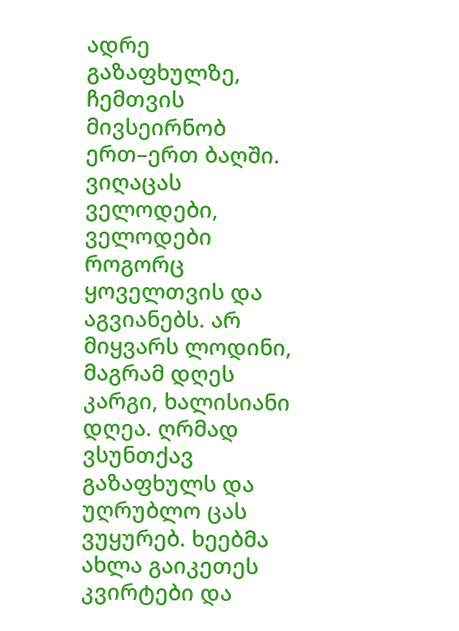ადრე გაზაფხულზე, ჩემთვის მივსეირნობ ერთ–ერთ ბაღში. ვიღაცას ველოდები, ველოდები როგორც ყოველთვის და აგვიანებს. არ მიყვარს ლოდინი, მაგრამ დღეს კარგი, ხალისიანი დღეა. ღრმად ვსუნთქავ გაზაფხულს და უღრუბლო ცას ვუყურებ. ხეებმა ახლა გაიკეთეს კვირტები და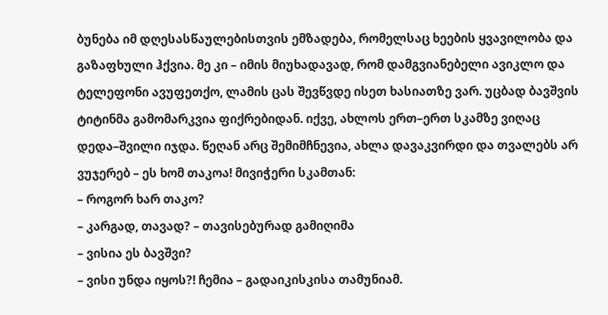ბუნება იმ დღესასწაულებისთვის ემზადება, რომელსაც ხეების ყვავილობა და გაზაფხული ჰქვია. მე კი – იმის მიუხადავად, რომ დამგვიანებელი ავიკლო და ტელეფონი ავუფეთქო, ლამის ცას შევწვდე ისეთ ხასიათზე ვარ. უცბად ბავშვის ტიტინმა გამომარკვია ფიქრებიდან. იქვე, ახლოს ერთ–ერთ სკამზე ვიღაც დედა–შვილი იჯდა. წეღან არც შემიმჩნევია, ახლა დავაკვირდი და თვალებს არ ვუჯერებ – ეს ხომ თაკოა! მივიჭერი სკამთან:
– როგორ ხარ თაკო?
– კარგად, თავად? – თავისებურად გამიღიმა
– ვისია ეს ბავშვი?
– ვისი უნდა იყოს?! ჩემია – გადაიკისკისა თამუნიამ.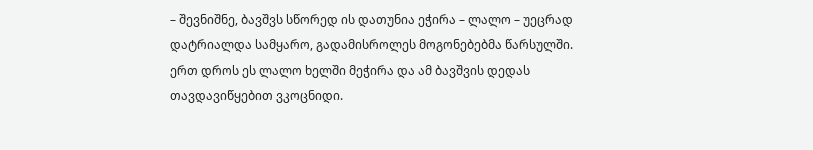– შევნიშნე, ბავშვს სწორედ ის დათუნია ეჭირა – ლალო – უეცრად დატრიალდა სამყარო, გადამისროლეს მოგონებებმა წარსულში. ერთ დროს ეს ლალო ხელში მეჭირა და ამ ბავშვის დედას თავდავიწყებით ვკოცნიდი.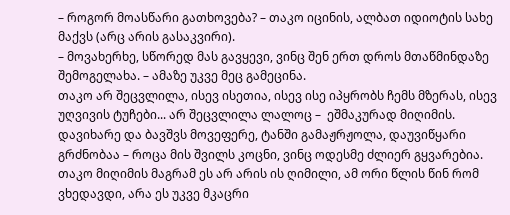– როგორ მოასწარი გათხოვება? – თაკო იცინის, ალბათ იდიოტის სახე მაქვს (არც არის გასაკვირი).
– მოვახერხე, სწორედ მას გავყევი, ვინც შენ ერთ დროს მთაწმინდაზე შემოგელახა. – ამაზე უკვე მეც გამეცინა.
თაკო არ შეცვლილა, ისევ ისეთია, ისევ ისე იპყრობს ჩემს მზერას, ისევ უღვივის ტუჩები... არ შეცვლილა ლალოც –  ეშმაკურად მიღიმის.  დავიხარე და ბავშვს მოვეფერე, ტანში გამაჟრჟოლა, დაუვიწყარი გრძნობაა – როცა მის შვილს კოცნი, ვინც ოდესმე ძლიერ გყვარებია. თაკო მიღიმის მაგრამ ეს არ არის ის ღიმილი, ამ ორი წლის წინ რომ ვხედავდი, არა ეს უკვე მკაცრი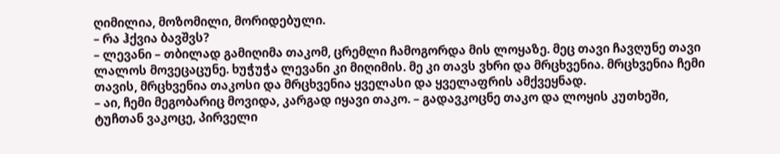ღიმილია, მოზომილი, მორიდებული.
– რა ჰქვია ბავშვს?
– ლევანი – თბილად გამიღიმა თაკომ, ცრემლი ჩამოგორდა მის ლოყაზე. მეც თავი ჩავღუნე თავი ლალოს მოვეცაცუნე. ხუჭუჭა ლევანი კი მიღიმის. მე კი თავს ვხრი და მრცხვენია. მრცხვენია ჩემი თავის, მრცხვენია თაკოსი და მრცხვენია ყველასი და ყველაფრის ამქვეყნად.
– აი, ჩემი მეგობარიც მოვიდა, კარგად იყავი თაკო. – გადავკოცნე თაკო და ლოყის კუთხეში, ტუჩთან ვაკოცე, პირველი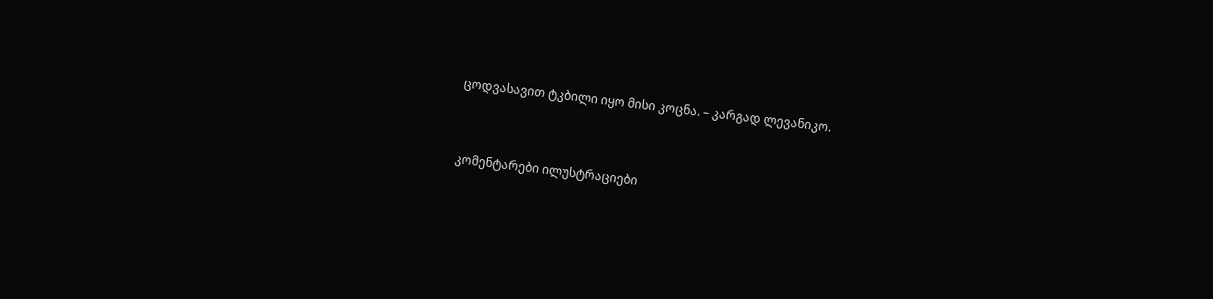ცოდვასავით ტკბილი იყო მისი კოცნა. – კარგად ლევანიკო.


კომენტარები ილუსტრაციები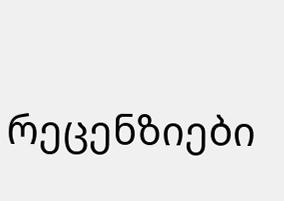რეცენზიები